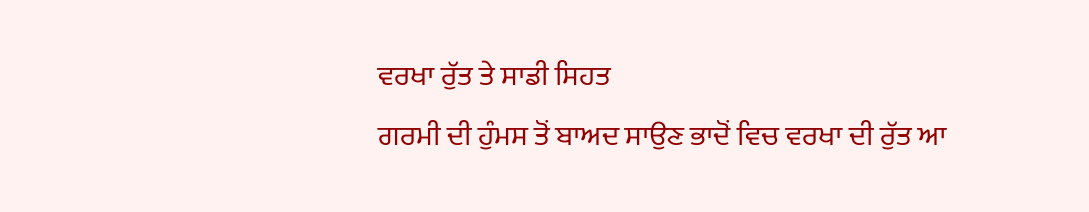ਵਰਖਾ ਰੁੱਤ ਤੇ ਸਾਡੀ ਸਿਹਤ
ਗਰਮੀ ਦੀ ਹੁੰਮਸ ਤੋਂ ਬਾਅਦ ਸਾਉਣ ਭਾਦੋਂ ਵਿਚ ਵਰਖਾ ਦੀ ਰੁੱਤ ਆ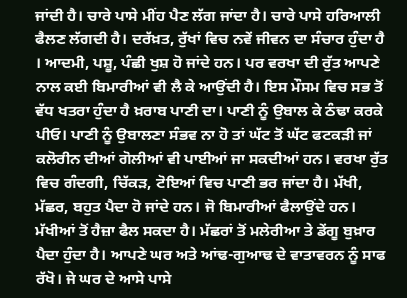ਜਾਂਦੀ ਹੈ। ਚਾਰੇ ਪਾਸੇ ਮੀਂਹ ਪੈਣ ਲੱਗ ਜਾਂਦਾ ਹੈ। ਚਾਰੇ ਪਾਸੇ ਹਰਿਆਲੀ ਫੈਲਣ ਲੱਗਦੀ ਹੈ। ਦਰੱਖ਼ਤ, ਰੁੱਖਾਂ ਵਿਚ ਨਵੇਂ ਜੀਵਨ ਦਾ ਸੰਚਾਰ ਹੁੰਦਾ ਹੈ । ਆਦਮੀ, ਪਸ਼ੂ, ਪੰਛੀ ਖੁਸ਼ ਹੋ ਜਾਂਦੇ ਹਨ। ਪਰ ਵਰਖਾ ਦੀ ਰੁੱਤ ਆਪਣੇ ਨਾਲ ਕਈ ਬਿਮਾਰੀਆਂ ਵੀ ਲੈ ਕੇ ਆਉਂਦੀ ਹੈ। ਇਸ ਮੌਸਮ ਵਿਚ ਸਭ ਤੋਂ ਵੱਧ ਖਤਰਾ ਹੁੰਦਾ ਹੈ ਖ਼ਰਾਬ ਪਾਣੀ ਦਾ। ਪਾਣੀ ਨੂੰ ਉਬਾਲ ਕੇ ਠੰਢਾ ਕਰਕੇ ਪੀਓ। ਪਾਣੀ ਨੂੰ ਉਬਾਲਣਾ ਸੰਭਵ ਨਾ ਹੋ ਤਾਂ ਘੱਟ ਤੋਂ ਘੱਟ ਫਟਕੜੀ ਜਾਂ ਕਲੋਰੀਨ ਦੀਆਂ ਗੋਲੀਆਂ ਵੀ ਪਾਈਆਂ ਜਾ ਸਕਦੀਆਂ ਹਨ। ਵਰਖਾ ਰੁੱਤ ਵਿਚ ਗੰਦਗੀ, ਚਿੱਕੜ, ਟੋਇਆਂ ਵਿਚ ਪਾਣੀ ਭਰ ਜਾਂਦਾ ਹੈ। ਮੱਖੀ, ਮੱਛਰ, ਬਹੁਤ ਪੈਦਾ ਹੋ ਜਾਂਦੇ ਹਨ। ਜੋ ਬਿਮਾਰੀਆਂ ਫੈਲਾਉਂਦੇ ਹਨ। ਮੱਖੀਆਂ ਤੋਂ ਹੈਜ਼ਾ ਫੈਲ ਸਕਦਾ ਹੈ। ਮੱਛਰਾਂ ਤੋਂ ਮਲੇਰੀਆ ਤੇ ਡੇਂਗੂ ਬੁਖ਼ਾਰ ਪੈਦਾ ਹੁੰਦਾ ਹੈ। ਆਪਣੇ ਘਰ ਅਤੇ ਆਂਢ-ਗੁਆਢ ਦੇ ਵਾਤਾਵਰਨ ਨੂੰ ਸਾਫ ਰੱਖੋ। ਜੇ ਘਰ ਦੇ ਆਸੇ ਪਾਸੇ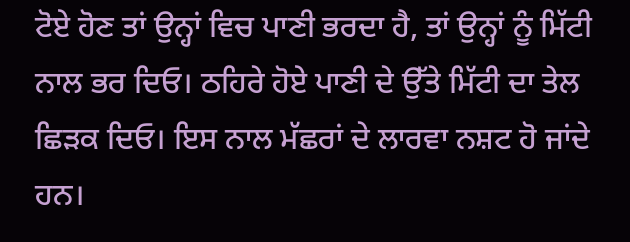ਟੋਏ ਹੋਣ ਤਾਂ ਉਨ੍ਹਾਂ ਵਿਚ ਪਾਣੀ ਭਰਦਾ ਹੈ, ਤਾਂ ਉਨ੍ਹਾਂ ਨੂੰ ਮਿੱਟੀ ਨਾਲ ਭਰ ਦਿਓ। ਠਹਿਰੇ ਹੋਏ ਪਾਣੀ ਦੇ ਉੱਤੇ ਮਿੱਟੀ ਦਾ ਤੇਲ ਛਿੜਕ ਦਿਓ। ਇਸ ਨਾਲ ਮੱਛਰਾਂ ਦੇ ਲਾਰਵਾ ਨਸ਼ਟ ਹੋ ਜਾਂਦੇ ਹਨ।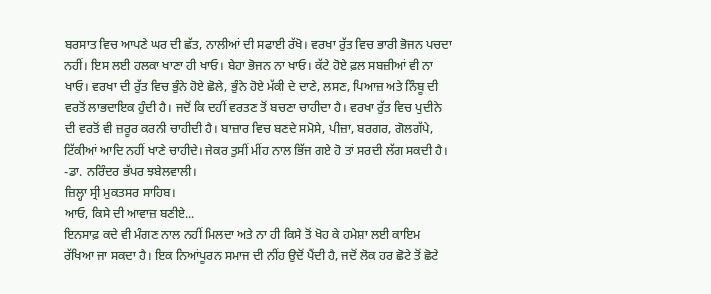ਬਰਸਾਤ ਵਿਚ ਆਪਣੇ ਘਰ ਦੀ ਛੱਤ, ਨਾਲੀਆਂ ਦੀ ਸਫਾਈ ਰੱਖੋ। ਵਰਖਾ ਰੁੱਤ ਵਿਚ ਭਾਰੀ ਭੋਜਨ ਪਚਦਾ ਨਹੀਂ। ਇਸ ਲਈ ਹਲਕਾ ਖਾਣਾ ਹੀ ਖਾਓ। ਬੇਹਾ ਭੋਜਨ ਨਾ ਖਾਓ। ਕੱਟੇ ਹੋਏ ਫ਼ਲ ਸਬਜ਼ੀਆਂ ਵੀ ਨਾ ਖਾਓ। ਵਰਖਾ ਦੀ ਰੁੱਤ ਵਿਚ ਭੁੰਨੇ ਹੋਏ ਛੋਲੇ, ਭੁੰਨੇ ਹੋਏ ਮੱਕੀ ਦੇ ਦਾਣੇ, ਲਸਣ, ਪਿਆਜ਼ ਅਤੇ ਨਿੰਬੂ ਦੀ ਵਰਤੋਂ ਲਾਭਦਾਇਕ ਹੁੰਦੀ ਹੈ। ਜਦੋਂ ਕਿ ਦਹੀਂ ਵਰਤਣ ਤੋਂ ਬਚਣਾ ਚਾਹੀਦਾ ਹੈ। ਵਰਖਾ ਰੁੱਤ ਵਿਚ ਪੁਦੀਨੇ ਦੀ ਵਰਤੋਂ ਵੀ ਜ਼ਰੂਰ ਕਰਨੀ ਚਾਹੀਦੀ ਹੈ। ਬਾਜ਼ਾਰ ਵਿਚ ਬਣਦੇ ਸਮੋਸੇ, ਪੀਜ਼ਾ, ਬਰਗਰ, ਗੋਲਗੱਪੇ, ਟਿੱਕੀਆਂ ਆਦਿ ਨਹੀਂ ਖਾਣੇ ਚਾਹੀਦੇ। ਜੇਕਰ ਤੁਸੀਂ ਮੀਂਹ ਨਾਲ ਭਿੱਜ ਗਏ ਹੋ ਤਾਂ ਸਰਦੀ ਲੱਗ ਸਕਦੀ ਹੈ।
-ਡਾ. ਨਰਿੰਦਰ ਭੱਪਰ ਝਬੇਲਵਾਲੀ।
ਜ਼ਿਲ੍ਹਾ ਸ੍ਰੀ ਮੁਕਤਸਰ ਸਾਹਿਬ।
ਆਓ, ਕਿਸੇ ਦੀ ਆਵਾਜ਼ ਬਣੀਏ...
ਇਨਸਾਫ਼ ਕਦੇ ਵੀ ਮੰਗਣ ਨਾਲ ਨਹੀਂ ਮਿਲਦਾ ਅਤੇ ਨਾ ਹੀ ਕਿਸੇ ਤੋਂ ਖੋਹ ਕੇ ਹਮੇਸ਼ਾ ਲਈ ਕਾਇਮ ਰੱਖਿਆ ਜਾ ਸਕਦਾ ਹੈ। ਇਕ ਨਿਆਂਪੂਰਨ ਸਮਾਜ ਦੀ ਨੀਂਹ ਉਦੋਂ ਪੈਂਦੀ ਹੈ, ਜਦੋਂ ਲੋਕ ਹਰ ਛੋਟੇ ਤੋਂ ਛੋਟੇ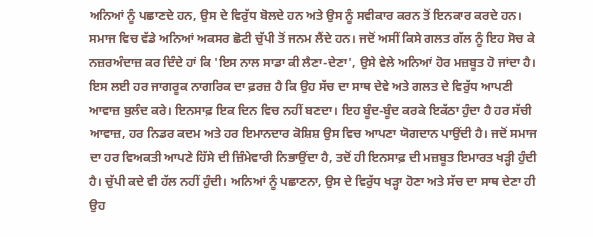ਅਨਿਆਂ ਨੂੰ ਪਛਾਣਦੇ ਹਨ, ਉਸ ਦੇ ਵਿਰੁੱਧ ਬੋਲਦੇ ਹਨ ਅਤੇ ਉਸ ਨੂੰ ਸਵੀਕਾਰ ਕਰਨ ਤੋਂ ਇਨਕਾਰ ਕਰਦੇ ਹਨ। ਸਮਾਜ ਵਿਚ ਵੱਡੇ ਅਨਿਆਂ ਅਕਸਰ ਛੋਟੀ ਚੁੱਪੀ ਤੋਂ ਜਨਮ ਲੈਂਦੇ ਹਨ। ਜਦੋਂ ਅਸੀਂ ਕਿਸੇ ਗਲਤ ਗੱਲ ਨੂੰ ਇਹ ਸੋਚ ਕੇ ਨਜ਼ਰਅੰਦਾਜ਼ ਕਰ ਦਿੰਦੇ ਹਾਂ ਕਿ 'ਇਸ ਨਾਲ ਸਾਡਾ ਕੀ ਲੈਣਾ-ਦੇਣਾ', ਉਸੇ ਵੇਲੇ ਅਨਿਆਂ ਹੋਰ ਮਜ਼ਬੂਤ ਹੋ ਜਾਂਦਾ ਹੈ। ਇਸ ਲਈ ਹਰ ਜਾਗਰੂਕ ਨਾਗਰਿਕ ਦਾ ਫ਼ਰਜ਼ ਹੈ ਕਿ ਉਹ ਸੱਚ ਦਾ ਸਾਥ ਦੇਵੇ ਅਤੇ ਗਲਤ ਦੇ ਵਿਰੁੱਧ ਆਪਣੀ ਆਵਾਜ਼ ਬੁਲੰਦ ਕਰੇ। ਇਨਸਾਫ਼ ਇਕ ਦਿਨ ਵਿਚ ਨਹੀਂ ਬਣਦਾ। ਇਹ ਬੂੰਦ-ਬੂੰਦ ਕਰਕੇ ਇਕੱਠਾ ਹੁੰਦਾ ਹੈ ਹਰ ਸੱਚੀ ਆਵਾਜ਼, ਹਰ ਨਿਡਰ ਕਦਮ ਅਤੇ ਹਰ ਇਮਾਨਦਾਰ ਕੋਸ਼ਿਸ਼ ਉਸ ਵਿਚ ਆਪਣਾ ਯੋਗਦਾਨ ਪਾਉਂਦੀ ਹੈ। ਜਦੋਂ ਸਮਾਜ ਦਾ ਹਰ ਵਿਅਕਤੀ ਆਪਣੇ ਹਿੱਸੇ ਦੀ ਜ਼ਿੰਮੇਵਾਰੀ ਨਿਭਾਉਂਦਾ ਹੈ, ਤਦੋਂ ਹੀ ਇਨਸਾਫ਼ ਦੀ ਮਜ਼ਬੂਤ ਇਮਾਰਤ ਖੜ੍ਹੀ ਹੁੰਦੀ ਹੈ। ਚੁੱਪੀ ਕਦੇ ਵੀ ਹੱਲ ਨਹੀਂ ਹੁੰਦੀ। ਅਨਿਆਂ ਨੂੰ ਪਛਾਣਨਾ, ਉਸ ਦੇ ਵਿਰੁੱਧ ਖੜ੍ਹਾ ਹੋਣਾ ਅਤੇ ਸੱਚ ਦਾ ਸਾਥ ਦੇਣਾ ਹੀ ਉਹ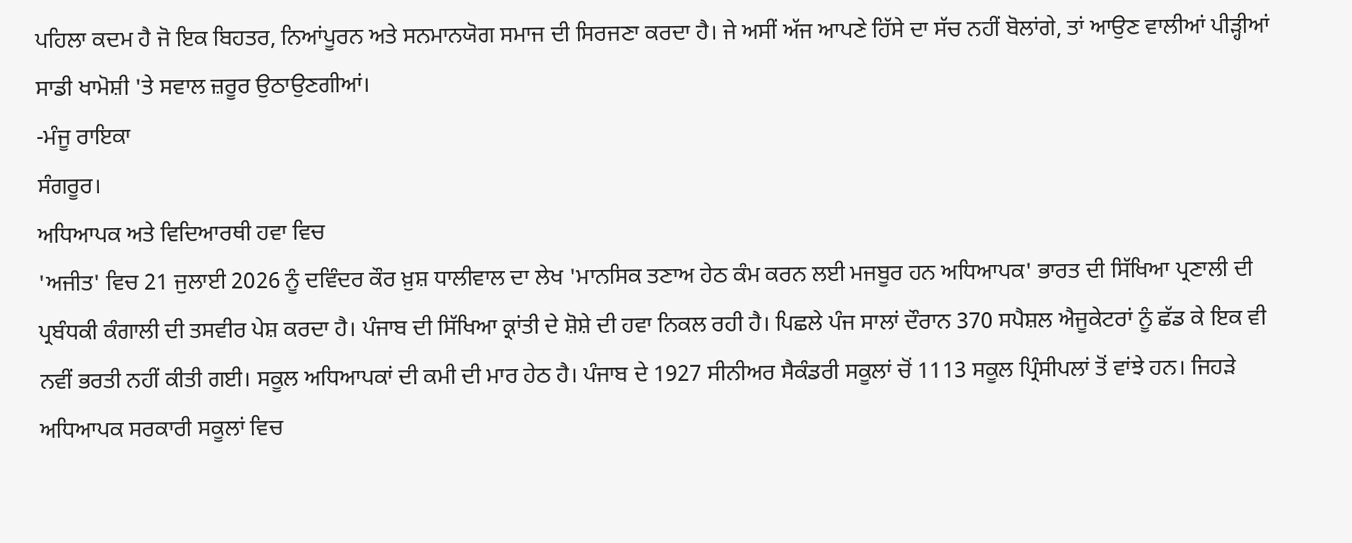ਪਹਿਲਾ ਕਦਮ ਹੈ ਜੋ ਇਕ ਬਿਹਤਰ, ਨਿਆਂਪੂਰਨ ਅਤੇ ਸਨਮਾਨਯੋਗ ਸਮਾਜ ਦੀ ਸਿਰਜਣਾ ਕਰਦਾ ਹੈ। ਜੇ ਅਸੀਂ ਅੱਜ ਆਪਣੇ ਹਿੱਸੇ ਦਾ ਸੱਚ ਨਹੀਂ ਬੋਲਾਂਗੇ, ਤਾਂ ਆਉਣ ਵਾਲੀਆਂ ਪੀੜ੍ਹੀਆਂ ਸਾਡੀ ਖਾਮੋਸ਼ੀ 'ਤੇ ਸਵਾਲ ਜ਼ਰੂਰ ਉਠਾਉਣਗੀਆਂ।
-ਮੰਜੂ ਰਾਇਕਾ
ਸੰਗਰੂਰ।
ਅਧਿਆਪਕ ਅਤੇ ਵਿਦਿਆਰਥੀ ਹਵਾ ਵਿਚ
'ਅਜੀਤ' ਵਿਚ 21 ਜੁਲਾਈ 2026 ਨੂੰ ਦਵਿੰਦਰ ਕੌਰ ਖ਼ੁਸ਼ ਧਾਲੀਵਾਲ ਦਾ ਲੇਖ 'ਮਾਨਸਿਕ ਤਣਾਅ ਹੇਠ ਕੰਮ ਕਰਨ ਲਈ ਮਜਬੂਰ ਹਨ ਅਧਿਆਪਕ' ਭਾਰਤ ਦੀ ਸਿੱਖਿਆ ਪ੍ਰਣਾਲੀ ਦੀ ਪ੍ਰਬੰਧਕੀ ਕੰਗਾਲੀ ਦੀ ਤਸਵੀਰ ਪੇਸ਼ ਕਰਦਾ ਹੈ। ਪੰਜਾਬ ਦੀ ਸਿੱਖਿਆ ਕ੍ਰਾਂਤੀ ਦੇ ਸ਼ੋਸ਼ੇ ਦੀ ਹਵਾ ਨਿਕਲ ਰਹੀ ਹੈ। ਪਿਛਲੇ ਪੰਜ ਸਾਲਾਂ ਦੌਰਾਨ 370 ਸਪੈਸ਼ਲ ਐਜੂਕੇਟਰਾਂ ਨੂੰ ਛੱਡ ਕੇ ਇਕ ਵੀ ਨਵੀਂ ਭਰਤੀ ਨਹੀਂ ਕੀਤੀ ਗਈ। ਸਕੂਲ ਅਧਿਆਪਕਾਂ ਦੀ ਕਮੀ ਦੀ ਮਾਰ ਹੇਠ ਹੈ। ਪੰਜਾਬ ਦੇ 1927 ਸੀਨੀਅਰ ਸੈਕੰਡਰੀ ਸਕੂਲਾਂ ਚੋਂ 1113 ਸਕੂਲ ਪ੍ਰਿੰਸੀਪਲਾਂ ਤੋਂ ਵਾਂਝੇ ਹਨ। ਜਿਹੜੇ ਅਧਿਆਪਕ ਸਰਕਾਰੀ ਸਕੂਲਾਂ ਵਿਚ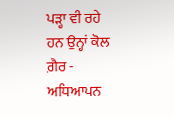ਪੜ੍ਹਾ ਵੀ ਰਹੇ ਹਨ ਉਨ੍ਹਾਂ ਕੋਲ ਗ਼ੈਰ - ਅਧਿਆਪਨ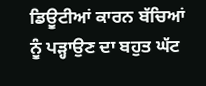ਡਿਊਟੀਆਂ ਕਾਰਨ ਬੱਚਿਆਂ ਨੂੰ ਪੜ੍ਹਾਉਣ ਦਾ ਬਹੁਤ ਘੱਟ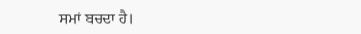ਸਮਾਂ ਬਚਦਾ ਹੈ।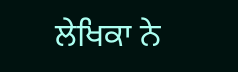ਲੇਖਿਕਾ ਨੇ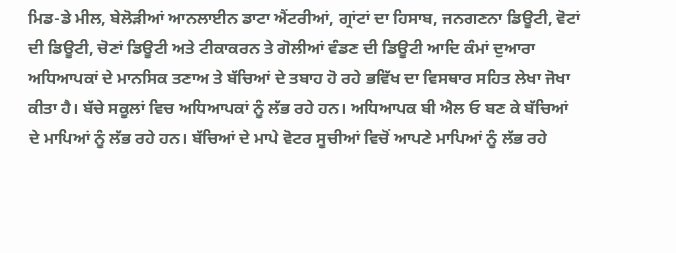ਮਿਡ-ਡੇ ਮੀਲ, ਬੇਲੋੜੀਆਂ ਆਨਲਾਈਨ ਡਾਟਾ ਐਂਟਰੀਆਂ, ਗ੍ਰਾਂਟਾਂ ਦਾ ਹਿਸਾਬ, ਜਨਗਣਨਾ ਡਿਊਟੀ, ਵੋਟਾਂ ਦੀ ਡਿਊਟੀ, ਚੋਣਾਂ ਡਿਊਟੀ ਅਤੇ ਟੀਕਾਕਰਨ ਤੇ ਗੋਲੀਆਂ ਵੰਡਣ ਦੀ ਡਿਊਟੀ ਆਦਿ ਕੰਮਾਂ ਦੁਆਰਾ ਅਧਿਆਪਕਾਂ ਦੇ ਮਾਨਸਿਕ ਤਣਾਅ ਤੇ ਬੱਚਿਆਂ ਦੇ ਤਬਾਹ ਹੋ ਰਹੇ ਭਵਿੱਖ ਦਾ ਵਿਸਥਾਰ ਸਹਿਤ ਲੇਖਾ ਜੋਖਾ ਕੀਤਾ ਹੈ। ਬੱਚੇ ਸਕੂਲਾਂ ਵਿਚ ਅਧਿਆਪਕਾਂ ਨੂੰ ਲੱਭ ਰਹੇ ਹਨ। ਅਧਿਆਪਕ ਬੀ ਐਲ ਓ ਬਣ ਕੇ ਬੱਚਿਆਂ ਦੇ ਮਾਪਿਆਂ ਨੂੰ ਲੱਭ ਰਹੇ ਹਨ। ਬੱਚਿਆਂ ਦੇ ਮਾਪੇ ਵੋਟਰ ਸੂਚੀਆਂ ਵਿਚੋਂ ਆਪਣੇ ਮਾਪਿਆਂ ਨੂੰ ਲੱਭ ਰਹੇ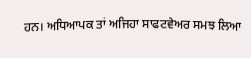ਹਨ। ਅਧਿਆਪਕ ਤਾਂ ਅਜਿਹਾ ਸਾਫਟਵੇਅਰ ਸਮਝ ਲਿਆ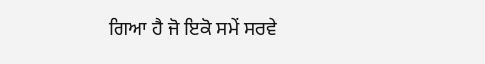ਗਿਆ ਹੈ ਜੋ ਇਕੋ ਸਮੇਂ ਸਰਵੇ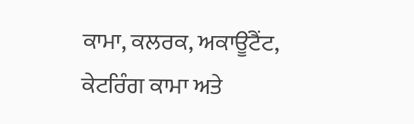ਕਾਮਾ, ਕਲਰਕ, ਅਕਾਊਂਟੈਂਟ, ਕੇਟਰਿੰਗ ਕਾਮਾ ਅਤੇ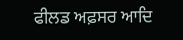ਫੀਲਡ ਅਫ਼ਸਰ ਆਦਿ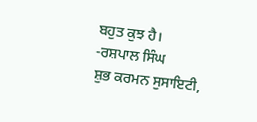ਬਹੁਤ ਕੁਝ ਹੈ।
-ਰਸ਼ਪਾਲ ਸਿੰਘ
ਸ਼ੁਭ ਕਰਮਨ ਸੁਸਾਇਟੀ,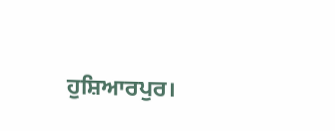ਹੁਸ਼ਿਆਰਪੁਰ।